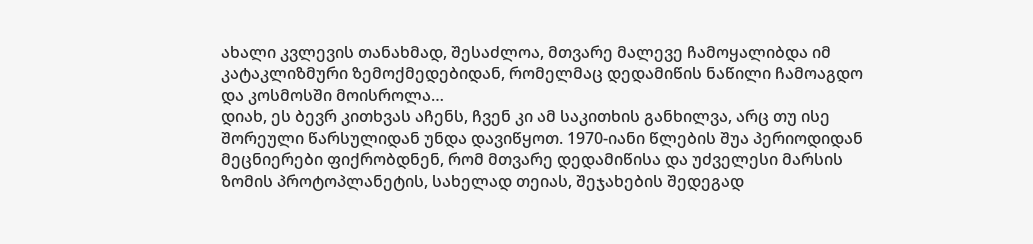ახალი კვლევის თანახმად, შესაძლოა, მთვარე მალევე ჩამოყალიბდა იმ კატაკლიზმური ზემოქმედებიდან, რომელმაც დედამიწის ნაწილი ჩამოაგდო და კოსმოსში მოისროლა…
დიახ, ეს ბევრ კითხვას აჩენს, ჩვენ კი ამ საკითხის განხილვა, არც თუ ისე შორეული წარსულიდან უნდა დავიწყოთ. 1970-იანი წლების შუა პერიოდიდან მეცნიერები ფიქრობდნენ, რომ მთვარე დედამიწისა და უძველესი მარსის ზომის პროტოპლანეტის, სახელად თეიას, შეჯახების შედეგად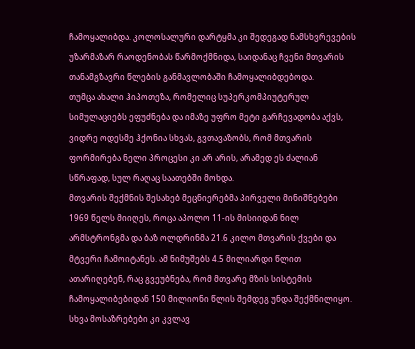ჩამოყალიბდა. კოლოსალური დარტყმა კი შედეგად ნამსხვრევების უზარმაზარ რაოდენობას წარმოქმნიდა, საიდანაც ჩვენი მთვარის თანამგზავრი წლების განმავლობაში ჩამოყალიბდებოდა.
თუმცა ახალი ჰიპოთეზა, რომელიც სუპერკომპიუტერულ სიმულაციებს ეფუძნება და იმაზე უფრო მეტი გარჩევადობა აქვს, ვიდრე ოდესმე ჰქონია სხვას, გვთავაზობს, რომ მთვარის ფორმირება ნელი პროცესი კი არ არის, არამედ ეს ძალიან სწრაფად, სულ რაღაც საათებში მოხდა.
მთვარის შექმნის შესახებ მეცნიერებმა პირველი მინიშნებები 1969 წელს მიიღეს, როცა აპოლო 11-ის მისიიდან ნილ არმსტრონგმა და ბაზ ოლდრინმა 21.6 კილო მთვარის ქვები და მტვერი ჩამოიტანეს. ამ ნიმუშებს 4.5 მილიარდი წლით ათარიღებენ, რაც გვეუბნება, რომ მთვარე მზის სისტემის ჩამოყალიბებიდან 150 მილიონი წლის შემდეგ უნდა შექმნილიყო. სხვა მოსაზრებები კი კვლავ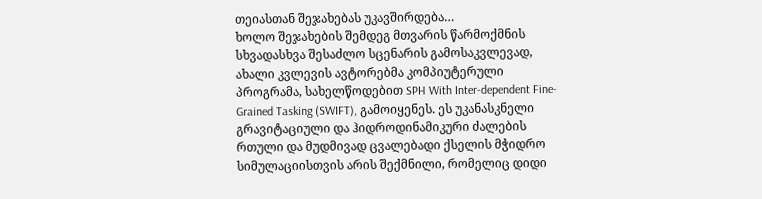თეიასთან შეჯახებას უკავშირდება…
ხოლო შეჯახების შემდეგ მთვარის წარმოქმნის სხვადასხვა შესაძლო სცენარის გამოსაკვლევად, ახალი კვლევის ავტორებმა კომპიუტერული პროგრამა, სახელწოდებით SPH With Inter-dependent Fine-Grained Tasking (SWIFT), გამოიყენეს. ეს უკანასკნელი გრავიტაციული და ჰიდროდინამიკური ძალების რთული და მუდმივად ცვალებადი ქსელის მჭიდრო სიმულაციისთვის არის შექმნილი, რომელიც დიდი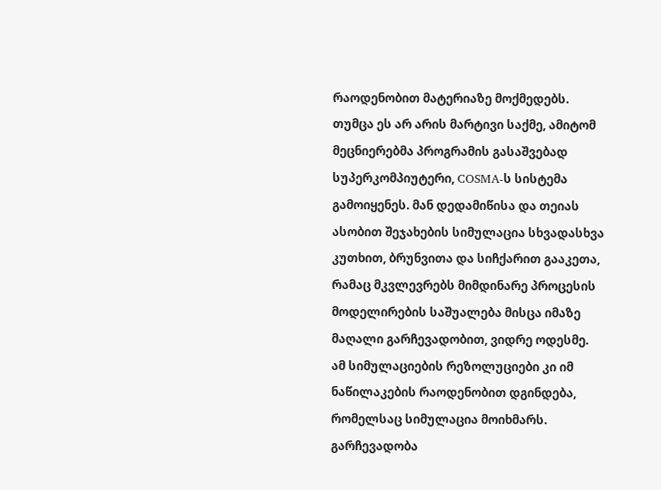რაოდენობით მატერიაზე მოქმედებს.
თუმცა ეს არ არის მარტივი საქმე, ამიტომ მეცნიერებმა პროგრამის გასაშვებად სუპერკომპიუტერი, COSMA-ს სისტემა გამოიყენეს. მან დედამიწისა და თეიას ასობით შეჯახების სიმულაცია სხვადასხვა კუთხით, ბრუნვითა და სიჩქარით გააკეთა, რამაც მკვლევრებს მიმდინარე პროცესის მოდელირების საშუალება მისცა იმაზე მაღალი გარჩევადობით, ვიდრე ოდესმე.
ამ სიმულაციების რეზოლუციები კი იმ ნაწილაკების რაოდენობით დგინდება, რომელსაც სიმულაცია მოიხმარს. გარჩევადობა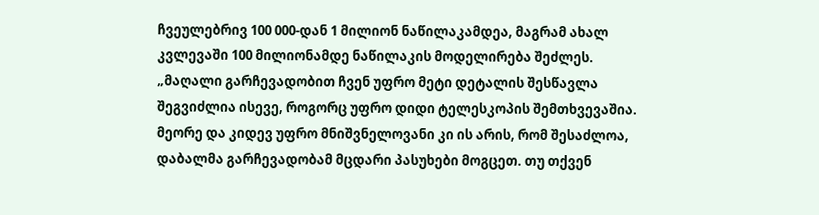ჩვეულებრივ 100 000-დან 1 მილიონ ნაწილაკამდეა, მაგრამ ახალ კვლევაში 100 მილიონამდე ნაწილაკის მოდელირება შეძლეს.
„მაღალი გარჩევადობით ჩვენ უფრო მეტი დეტალის შესწავლა შეგვიძლია ისევე, როგორც უფრო დიდი ტელესკოპის შემთხვევაშია. მეორე და კიდევ უფრო მნიშვნელოვანი კი ის არის, რომ შესაძლოა, დაბალმა გარჩევადობამ მცდარი პასუხები მოგცეთ. თუ თქვენ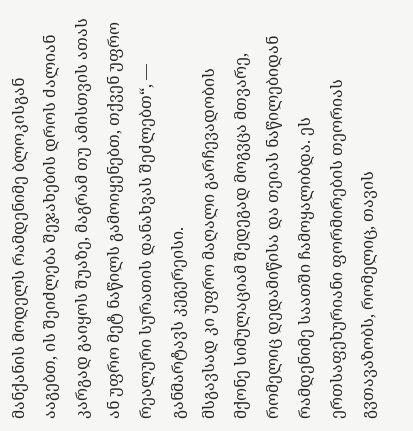მანქანის მოდელს რამდენიმე ბლოკისგან ააგებთ, ის შეიძლება შეჯახების დროს ძალიან კარგად გაიყოს შუაზე, მაგრამ თუ ამისთვის ათას ან უფრო მეტ ნაწილს გამოიყენებთ, თქვენ უფრო რეალური სურათის დანახვას შეძლებთ“, — განმარტავს კეგერეისი.
მსგავსად კი უფრო მაღალი გარჩევადობის მქონე სიმულაციამ შედეგად მოგვცა მთვარე, რომელიც დედამიწისა და თეიას ნაწილებიდან რამდენიმე საათში ჩამოყალიბდა. ეს ერთსაფეხურიანი ფორმირების თეორიას გვთავაზობს, რომელიც, თავის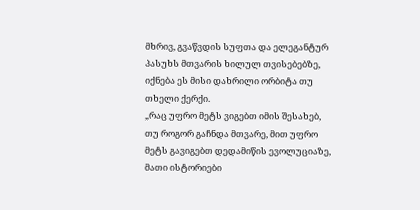მხრივ, გვაწვდის სუფთა და ელეგანტურ პასუხს მთვარის ხილულ თვისებებზე, იქნება ეს მისი დახრილი ორბიტა თუ თხელი ქერქი.
„რაც უფრო მეტს ვიგებთ იმის შესახებ, თუ როგორ გაჩნდა მთვარე, მით უფრო მეტს გავიგებთ დედამიწის ევოლუციაზე, მათი ისტორიები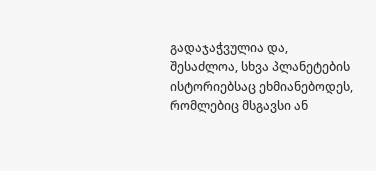გადაჯაჭვულია და, შესაძლოა, სხვა პლანეტების ისტორიებსაც ეხმიანებოდეს, რომლებიც მსგავსი ან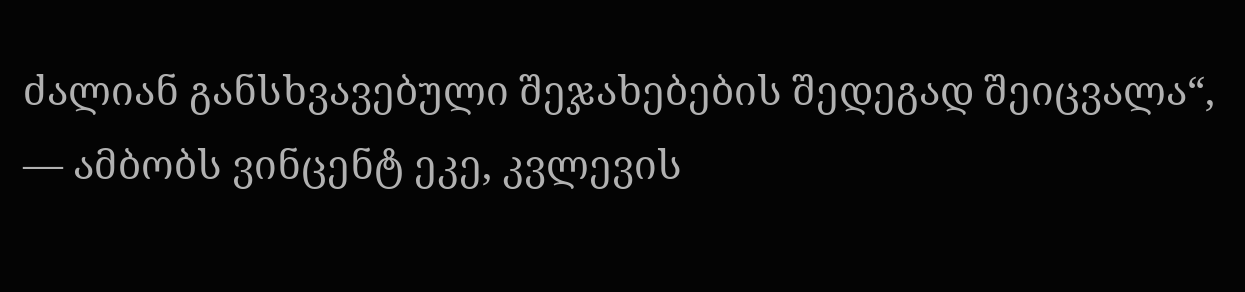ძალიან განსხვავებული შეჯახებების შედეგად შეიცვალა“, — ამბობს ვინცენტ ეკე, კვლევის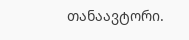თანაავტორი.